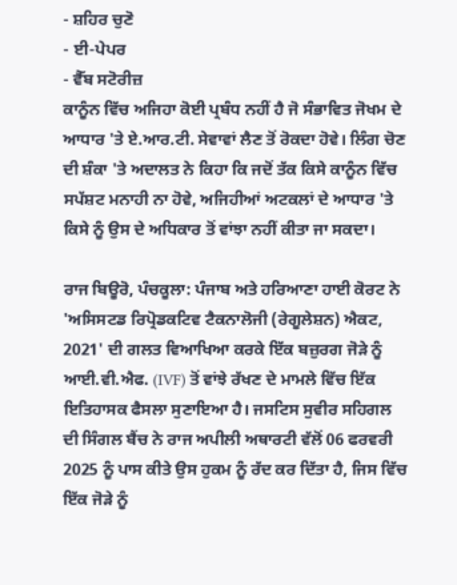- ਸ਼ਹਿਰ ਚੁਣੋ
- ਈ-ਪੇਪਰ
- ਵੈੱਬ ਸਟੋਰੀਜ਼
ਕਾਨੂੰਨ ਵਿੱਚ ਅਜਿਹਾ ਕੋਈ ਪ੍ਰਬੰਧ ਨਹੀਂ ਹੈ ਜੋ ਸੰਭਾਵਿਤ ਜੋਖਮ ਦੇ ਆਧਾਰ 'ਤੇ ਏ.ਆਰ.ਟੀ. ਸੇਵਾਵਾਂ ਲੈਣ ਤੋਂ ਰੋਕਦਾ ਹੋਵੇ। ਲਿੰਗ ਚੋਣ ਦੀ ਸ਼ੰਕਾ 'ਤੇ ਅਦਾਲਤ ਨੇ ਕਿਹਾ ਕਿ ਜਦੋਂ ਤੱਕ ਕਿਸੇ ਕਾਨੂੰਨ ਵਿੱਚ ਸਪੱਸ਼ਟ ਮਨਾਹੀ ਨਾ ਹੋਵੇ, ਅਜਿਹੀਆਂ ਅਟਕਲਾਂ ਦੇ ਆਧਾਰ 'ਤੇ ਕਿਸੇ ਨੂੰ ਉਸ ਦੇ ਅਧਿਕਾਰ ਤੋਂ ਵਾਂਝਾ ਨਹੀਂ ਕੀਤਾ ਜਾ ਸਕਦਾ।

ਰਾਜ ਬਿਊਰੋ, ਪੰਚਕੂਲਾ: ਪੰਜਾਬ ਅਤੇ ਹਰਿਆਣਾ ਹਾਈ ਕੋਰਟ ਨੇ 'ਅਸਿਸਟਡ ਰਿਪ੍ਰੋਡਕਟਿਵ ਟੈਕਨਾਲੋਜੀ (ਰੇਗੂਲੇਸ਼ਨ) ਐਕਟ, 2021' ਦੀ ਗਲਤ ਵਿਆਖਿਆ ਕਰਕੇ ਇੱਕ ਬਜ਼ੁਰਗ ਜੋੜੇ ਨੂੰ ਆਈ.ਵੀ.ਐਫ. (IVF) ਤੋਂ ਵਾਂਝੇ ਰੱਖਣ ਦੇ ਮਾਮਲੇ ਵਿੱਚ ਇੱਕ ਇਤਿਹਾਸਕ ਫੈਸਲਾ ਸੁਣਾਇਆ ਹੈ। ਜਸਟਿਸ ਸੁਵੀਰ ਸਹਿਗਲ ਦੀ ਸਿੰਗਲ ਬੈਂਚ ਨੇ ਰਾਜ ਅਪੀਲੀ ਅਥਾਰਟੀ ਵੱਲੋਂ 06 ਫਰਵਰੀ 2025 ਨੂੰ ਪਾਸ ਕੀਤੇ ਉਸ ਹੁਕਮ ਨੂੰ ਰੱਦ ਕਰ ਦਿੱਤਾ ਹੈ, ਜਿਸ ਵਿੱਚ ਇੱਕ ਜੋੜੇ ਨੂੰ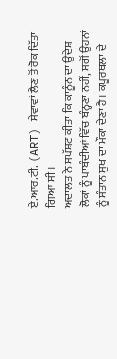ਏ.ਆਰ.ਟੀ. (ART) ਸੇਵਾਵਾਂ ਲੈਣ ਤੋਂ ਰੋਕ ਦਿੱਤਾ ਗਿਆ ਸੀ।
ਅਦਾਲਤ ਨੇ ਸਪੱਸ਼ਟ ਕੀਤਾ ਕਿ ਕਾਨੂੰਨ ਦਾ ਉਦੇਸ਼ ਲੋਕਾਂ ਨੂੰ ਪਾਬੰਦੀਆਂ ਵਿੱਚ ਬੰਨ੍ਹਣਾ ਨਹੀਂ, ਸਗੋਂ ਉਹਨਾਂ ਨੂੰ ਸੰਤਾਨ ਸੁਖ ਦਾ ਮੌਕਾ ਦੇਣਾ ਹੈ। ਕਪੂਰਥਲਾ ਦੇ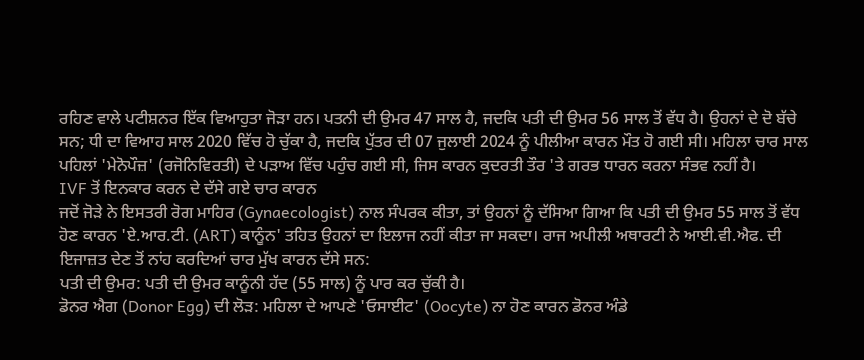ਰਹਿਣ ਵਾਲੇ ਪਟੀਸ਼ਨਰ ਇੱਕ ਵਿਆਹੁਤਾ ਜੋੜਾ ਹਨ। ਪਤਨੀ ਦੀ ਉਮਰ 47 ਸਾਲ ਹੈ, ਜਦਕਿ ਪਤੀ ਦੀ ਉਮਰ 56 ਸਾਲ ਤੋਂ ਵੱਧ ਹੈ। ਉਹਨਾਂ ਦੇ ਦੋ ਬੱਚੇ ਸਨ; ਧੀ ਦਾ ਵਿਆਹ ਸਾਲ 2020 ਵਿੱਚ ਹੋ ਚੁੱਕਾ ਹੈ, ਜਦਕਿ ਪੁੱਤਰ ਦੀ 07 ਜੁਲਾਈ 2024 ਨੂੰ ਪੀਲੀਆ ਕਾਰਨ ਮੌਤ ਹੋ ਗਈ ਸੀ। ਮਹਿਲਾ ਚਾਰ ਸਾਲ ਪਹਿਲਾਂ 'ਮੇਨੋਪੌਜ਼' (ਰਜੋਨਿਵਿਰਤੀ) ਦੇ ਪੜਾਅ ਵਿੱਚ ਪਹੁੰਚ ਗਈ ਸੀ, ਜਿਸ ਕਾਰਨ ਕੁਦਰਤੀ ਤੌਰ 'ਤੇ ਗਰਭ ਧਾਰਨ ਕਰਨਾ ਸੰਭਵ ਨਹੀਂ ਹੈ।
IVF ਤੋਂ ਇਨਕਾਰ ਕਰਨ ਦੇ ਦੱਸੇ ਗਏ ਚਾਰ ਕਾਰਨ
ਜਦੋਂ ਜੋੜੇ ਨੇ ਇਸਤਰੀ ਰੋਗ ਮਾਹਿਰ (Gynaecologist) ਨਾਲ ਸੰਪਰਕ ਕੀਤਾ, ਤਾਂ ਉਹਨਾਂ ਨੂੰ ਦੱਸਿਆ ਗਿਆ ਕਿ ਪਤੀ ਦੀ ਉਮਰ 55 ਸਾਲ ਤੋਂ ਵੱਧ ਹੋਣ ਕਾਰਨ 'ਏ.ਆਰ.ਟੀ. (ART) ਕਾਨੂੰਨ' ਤਹਿਤ ਉਹਨਾਂ ਦਾ ਇਲਾਜ ਨਹੀਂ ਕੀਤਾ ਜਾ ਸਕਦਾ। ਰਾਜ ਅਪੀਲੀ ਅਥਾਰਟੀ ਨੇ ਆਈ.ਵੀ.ਐਫ. ਦੀ ਇਜਾਜ਼ਤ ਦੇਣ ਤੋਂ ਨਾਂਹ ਕਰਦਿਆਂ ਚਾਰ ਮੁੱਖ ਕਾਰਨ ਦੱਸੇ ਸਨ:
ਪਤੀ ਦੀ ਉਮਰ: ਪਤੀ ਦੀ ਉਮਰ ਕਾਨੂੰਨੀ ਹੱਦ (55 ਸਾਲ) ਨੂੰ ਪਾਰ ਕਰ ਚੁੱਕੀ ਹੈ।
ਡੋਨਰ ਐਗ (Donor Egg) ਦੀ ਲੋੜ: ਮਹਿਲਾ ਦੇ ਆਪਣੇ 'ਓਸਾਈਟ' (Oocyte) ਨਾ ਹੋਣ ਕਾਰਨ ਡੋਨਰ ਅੰਡੇ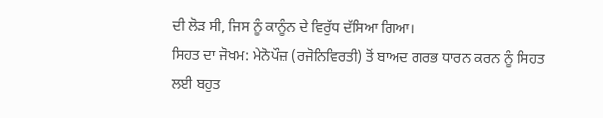ਦੀ ਲੋੜ ਸੀ, ਜਿਸ ਨੂੰ ਕਾਨੂੰਨ ਦੇ ਵਿਰੁੱਧ ਦੱਸਿਆ ਗਿਆ।
ਸਿਹਤ ਦਾ ਜੋਖਮ: ਮੇਨੋਪੌਜ਼ (ਰਜੋਨਿਵਿਰਤੀ) ਤੋਂ ਬਾਅਦ ਗਰਭ ਧਾਰਨ ਕਰਨ ਨੂੰ ਸਿਹਤ ਲਈ ਬਹੁਤ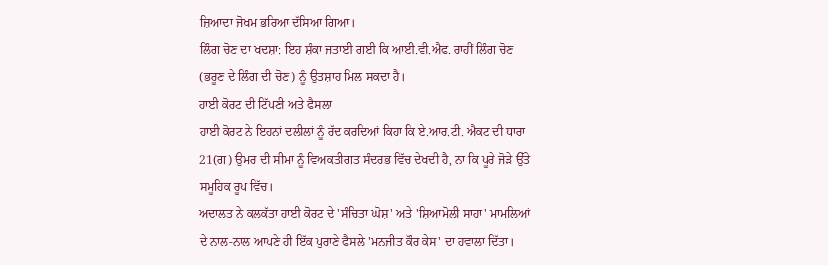ਜ਼ਿਆਦਾ ਜੋਖਮ ਭਰਿਆ ਦੱਸਿਆ ਗਿਆ।
ਲਿੰਗ ਚੋਣ ਦਾ ਖਦਸ਼ਾ: ਇਹ ਸ਼ੰਕਾ ਜਤਾਈ ਗਈ ਕਿ ਆਈ.ਵੀ.ਐਫ. ਰਾਹੀਂ ਲਿੰਗ ਚੋਣ (ਭਰੂਣ ਦੇ ਲਿੰਗ ਦੀ ਚੋਣ) ਨੂੰ ਉਤਸ਼ਾਹ ਮਿਲ ਸਕਦਾ ਹੈ।
ਹਾਈ ਕੋਰਟ ਦੀ ਟਿੱਪਣੀ ਅਤੇ ਫੈਸਲਾ
ਹਾਈ ਕੋਰਟ ਨੇ ਇਹਨਾਂ ਦਲੀਲਾਂ ਨੂੰ ਰੱਦ ਕਰਦਿਆਂ ਕਿਹਾ ਕਿ ਏ.ਆਰ.ਟੀ. ਐਕਟ ਦੀ ਧਾਰਾ 21(ਗ) ਉਮਰ ਦੀ ਸੀਮਾ ਨੂੰ ਵਿਅਕਤੀਗਤ ਸੰਦਰਭ ਵਿੱਚ ਦੇਖਦੀ ਹੈ, ਨਾ ਕਿ ਪੂਰੇ ਜੋੜੇ ਉੱਤੇ ਸਮੂਹਿਕ ਰੂਪ ਵਿੱਚ।
ਅਦਾਲਤ ਨੇ ਕਲਕੱਤਾ ਹਾਈ ਕੋਰਟ ਦੇ 'ਸੰਚਿਤਾ ਘੋਸ਼' ਅਤੇ 'ਸ਼ਿਆਮੋਲੀ ਸਾਹਾ' ਮਾਮਲਿਆਂ ਦੇ ਨਾਲ-ਨਾਲ ਆਪਣੇ ਹੀ ਇੱਕ ਪੁਰਾਣੇ ਫੈਸਲੇ 'ਮਨਜੀਤ ਕੌਰ ਕੇਸ' ਦਾ ਹਵਾਲਾ ਦਿੱਤਾ।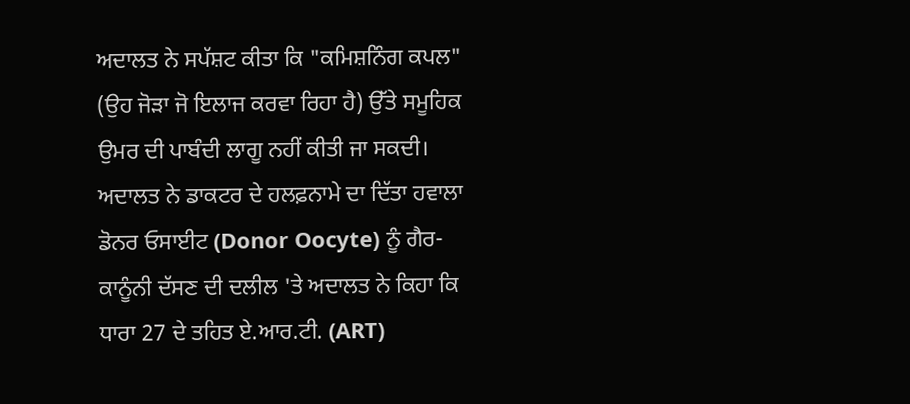ਅਦਾਲਤ ਨੇ ਸਪੱਸ਼ਟ ਕੀਤਾ ਕਿ "ਕਮਿਸ਼ਨਿੰਗ ਕਪਲ" (ਉਹ ਜੋੜਾ ਜੋ ਇਲਾਜ ਕਰਵਾ ਰਿਹਾ ਹੈ) ਉੱਤੇ ਸਮੂਹਿਕ ਉਮਰ ਦੀ ਪਾਬੰਦੀ ਲਾਗੂ ਨਹੀਂ ਕੀਤੀ ਜਾ ਸਕਦੀ।
ਅਦਾਲਤ ਨੇ ਡਾਕਟਰ ਦੇ ਹਲਫ਼ਨਾਮੇ ਦਾ ਦਿੱਤਾ ਹਵਾਲਾ
ਡੋਨਰ ਓਸਾਈਟ (Donor Oocyte) ਨੂੰ ਗੈਰ-ਕਾਨੂੰਨੀ ਦੱਸਣ ਦੀ ਦਲੀਲ 'ਤੇ ਅਦਾਲਤ ਨੇ ਕਿਹਾ ਕਿ ਧਾਰਾ 27 ਦੇ ਤਹਿਤ ਏ.ਆਰ.ਟੀ. (ART)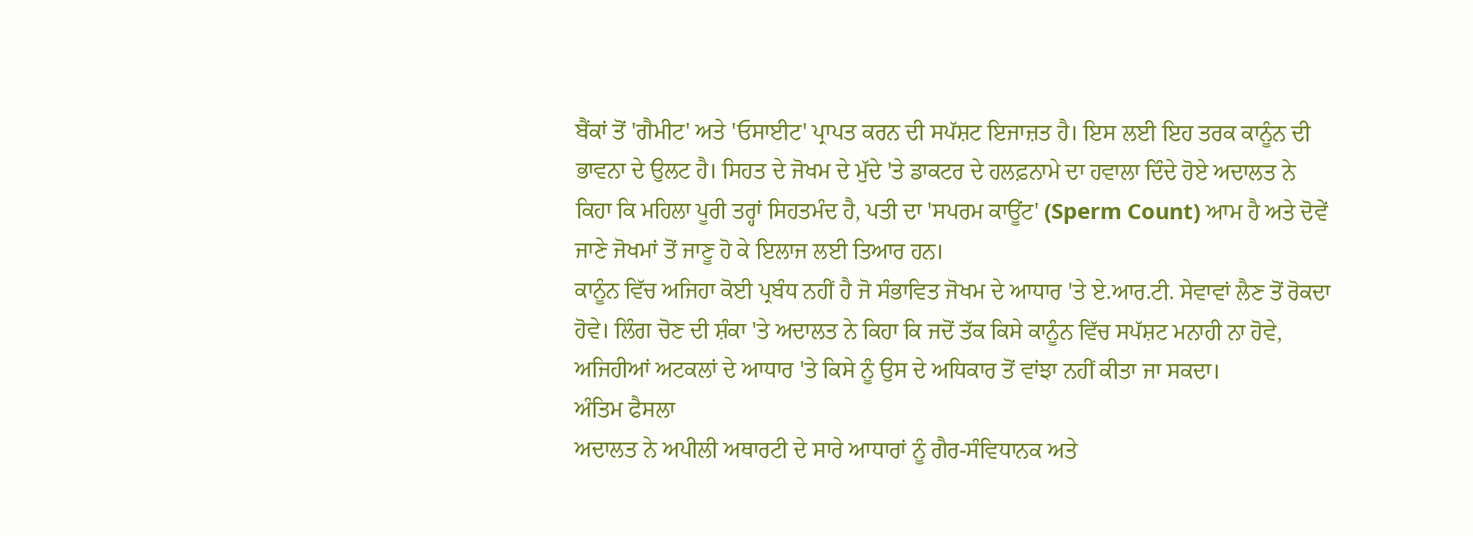ਬੈਂਕਾਂ ਤੋਂ 'ਗੈਮੀਟ' ਅਤੇ 'ਓਸਾਈਟ' ਪ੍ਰਾਪਤ ਕਰਨ ਦੀ ਸਪੱਸ਼ਟ ਇਜਾਜ਼ਤ ਹੈ। ਇਸ ਲਈ ਇਹ ਤਰਕ ਕਾਨੂੰਨ ਦੀ ਭਾਵਨਾ ਦੇ ਉਲਟ ਹੈ। ਸਿਹਤ ਦੇ ਜੋਖਮ ਦੇ ਮੁੱਦੇ 'ਤੇ ਡਾਕਟਰ ਦੇ ਹਲਫ਼ਨਾਮੇ ਦਾ ਹਵਾਲਾ ਦਿੰਦੇ ਹੋਏ ਅਦਾਲਤ ਨੇ ਕਿਹਾ ਕਿ ਮਹਿਲਾ ਪੂਰੀ ਤਰ੍ਹਾਂ ਸਿਹਤਮੰਦ ਹੈ, ਪਤੀ ਦਾ 'ਸਪਰਮ ਕਾਊਂਟ' (Sperm Count) ਆਮ ਹੈ ਅਤੇ ਦੋਵੇਂ ਜਾਣੇ ਜੋਖਮਾਂ ਤੋਂ ਜਾਣੂ ਹੋ ਕੇ ਇਲਾਜ ਲਈ ਤਿਆਰ ਹਨ।
ਕਾਨੂੰਨ ਵਿੱਚ ਅਜਿਹਾ ਕੋਈ ਪ੍ਰਬੰਧ ਨਹੀਂ ਹੈ ਜੋ ਸੰਭਾਵਿਤ ਜੋਖਮ ਦੇ ਆਧਾਰ 'ਤੇ ਏ.ਆਰ.ਟੀ. ਸੇਵਾਵਾਂ ਲੈਣ ਤੋਂ ਰੋਕਦਾ ਹੋਵੇ। ਲਿੰਗ ਚੋਣ ਦੀ ਸ਼ੰਕਾ 'ਤੇ ਅਦਾਲਤ ਨੇ ਕਿਹਾ ਕਿ ਜਦੋਂ ਤੱਕ ਕਿਸੇ ਕਾਨੂੰਨ ਵਿੱਚ ਸਪੱਸ਼ਟ ਮਨਾਹੀ ਨਾ ਹੋਵੇ, ਅਜਿਹੀਆਂ ਅਟਕਲਾਂ ਦੇ ਆਧਾਰ 'ਤੇ ਕਿਸੇ ਨੂੰ ਉਸ ਦੇ ਅਧਿਕਾਰ ਤੋਂ ਵਾਂਝਾ ਨਹੀਂ ਕੀਤਾ ਜਾ ਸਕਦਾ।
ਅੰਤਿਮ ਫੈਸਲਾ
ਅਦਾਲਤ ਨੇ ਅਪੀਲੀ ਅਥਾਰਟੀ ਦੇ ਸਾਰੇ ਆਧਾਰਾਂ ਨੂੰ ਗੈਰ-ਸੰਵਿਧਾਨਕ ਅਤੇ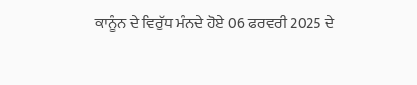ਕਾਨੂੰਨ ਦੇ ਵਿਰੁੱਧ ਮੰਨਦੇ ਹੋਏ 06 ਫਰਵਰੀ 2025 ਦੇ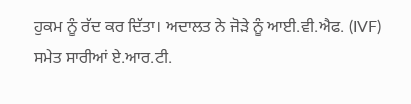ਹੁਕਮ ਨੂੰ ਰੱਦ ਕਰ ਦਿੱਤਾ। ਅਦਾਲਤ ਨੇ ਜੋੜੇ ਨੂੰ ਆਈ.ਵੀ.ਐਫ. (IVF) ਸਮੇਤ ਸਾਰੀਆਂ ਏ.ਆਰ.ਟੀ.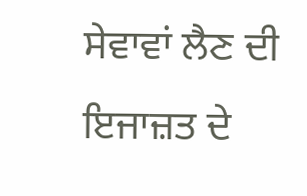ਸੇਵਾਵਾਂ ਲੈਣ ਦੀ ਇਜਾਜ਼ਤ ਦੇ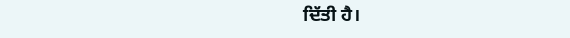ਦਿੱਤੀ ਹੈ।